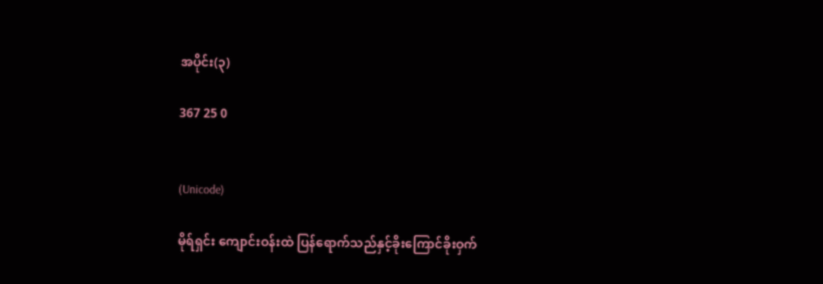အပိုင်း(၃)

367 25 0


(Unicode)

မိုရ်ရှင်း ကျောင်းဝန်းထဲ ပြန်ရောက်သည်နှင့်ခိုးကြောင်ခိုးဝှက်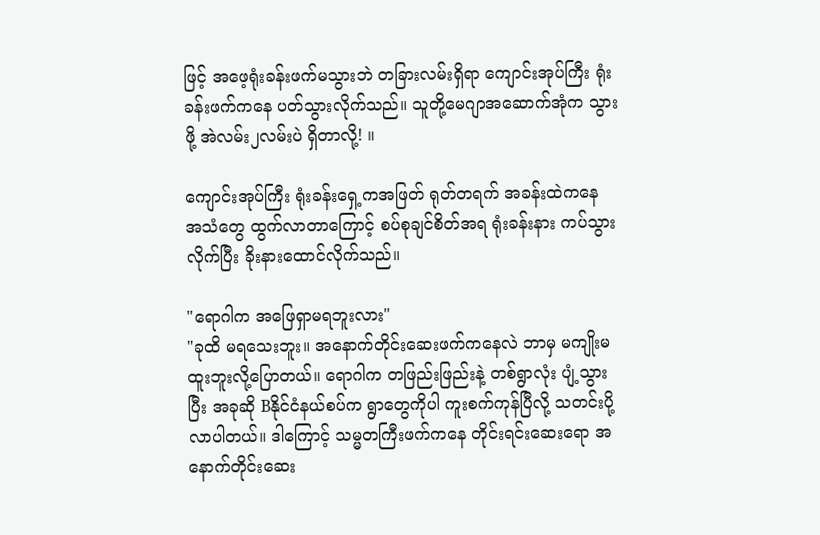ဖြင့် အဖေ့ရုံးခန်းဖက်မသွားဘဲ တခြားလမ်းရှိရာ ကျောင်းအုပ်ကြီး ရုံးခန်းဖက်ကနေ ပတ်သွားလိုက်သည်။ သူတို့မေဂျာအဆောက်အုံက သွားဖို့ အဲလမ်း၂လမ်းပဲ ရှိတာလို့! ။

ကျောင်းအုပ်ကြီး ရုံးခန်းရှေ့ကအဖြတ် ရုတ်တရက် အခန်းထဲကနေ အသံတွေ ထွက်လာတာကြောင့် စပ်စုချင်စိတ်အရ ရုံးခန်းနား ကပ်သွားလိုက်ပြီး ခိုးနားထောင်လိုက်သည်။

"ရောဂါက အဖြေရှာမရဘူးလား"
"ခုထိ မရသေးဘူး။ အ‌နောက်တိုင်းဆေးဖက်ကနေလဲ ဘာမှ မကျိုးမထူးဘူးလို့ပြောတယ်။ ရောဂါက တဖြည်းဖြည်းနဲ့ တစ်ရွာလုံး ပျံ့သွားပြီး အခုဆို Bနိုင်ငံနယ်စပ်က ရွာတွေကိုပါ ကူးစက်ကုန်ပြီလို့ သတင်းပို့လာပါတယ်။ ဒါကြောင့် သမ္မတကြီးဖက်ကနေ တိုင်းရင်းဆေးရော အနောက်တိုင်းဆေး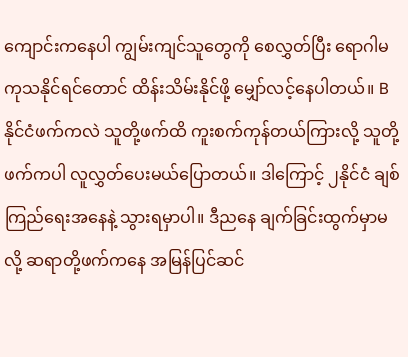ကျောင်းကနေပါ ကျွမ်းကျင်သူတွေကို စေလွှတ်ပြီး ရောဂါမကုသနိုင်ရင်တောင် ထိန်းသိမ်းနိုင်ဖို့ မျှော်လင့်နေပါတယ်။ B နိုင်ငံဖက်ကလဲ သူတို့ဖက်ထိ ကူးစက်ကုန်တယ်ကြားလို့ သူတို့ဖက်ကပါ လူလွှတ်ပေးမယ်ပြောတယ်။ ဒါကြောင့် ၂နိုင်ငံ ချစ်ကြည်ရေးအနေနဲ့ သွားရမှာပါ။ ဒီညနေ ချက်ခြင်းထွက်မှာမလို့ ဆရာတို့ဖက်ကနေ အမြန်ပြင်ဆင်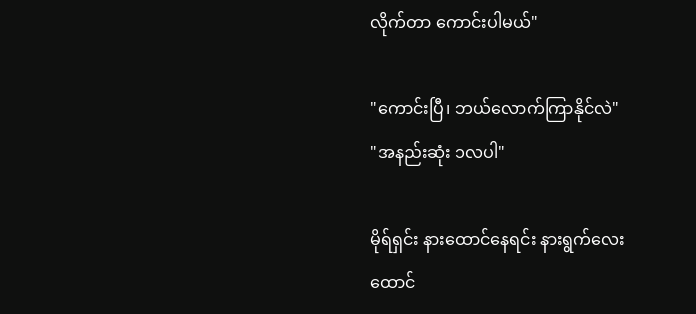လိုက်တာ ကောင်းပါမယ်"

"ကောင်းပြီ၊ ဘယ်လောက်ကြာနိုင်လဲ"
"အနည်းဆုံး ၁လပါ"

မိုရ်ရှင်း နားထောင်နေရင်း နားရွက်လေးထောင်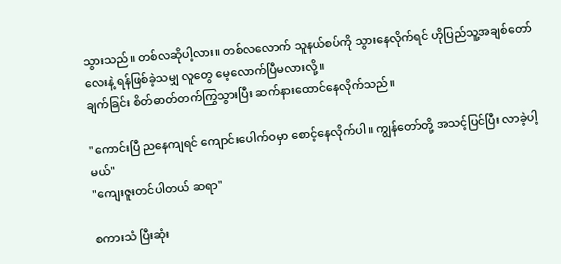သွားသည်။ တစ်လဆိုပါ့လား။ တစ်လလောက် သူနယ်စပ်ကို သွားနေလိုက်ရင် ဟိုပြည်သူ့အချစ်တော်လေးနဲ့ ရန်ဖြစ်ခဲ့သမျှ လူတွေ မေ့လောက်ပြီမလားလို့။
ချက်ခြင်း စိတ်ဓာတ်တက်ကြွသွားပြီး ဆက်နားထောင်နေလိုက်သည်။

"ကောင်းပြီ ညနေကျရင် ကျောင်းပေါက်ဝမှာ စောင့်နေလိုက်ပါ။ ကျွန်တော်တို့ အသင့်ပြင်ပြီး လာခဲ့ပါ့မယ်"
"ကျေးဇူးတင်ပါတယ် ဆရာ"

စကားသံ ပြီးဆုံး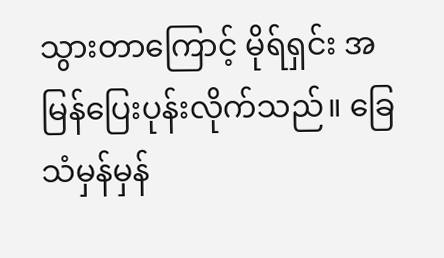သွားတာကြောင့် မိုရ်ရှင်း အမြန်ပြေးပုန်းလိုက်သည်။ ခြေသံမှန်မှန်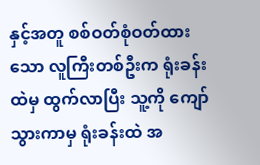နှင့်အတူ စစ်ဝတ်စုံဝတ်ထားသော လူကြီးတစ်ဦးက ရုံးခန်းထဲမှ ထွက်လာပြီး သူ့ကို ကျော်သွားကာမှ ရုံးခန်းထဲ အ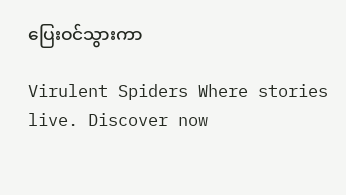ပြေးဝင်သွားကာ

Virulent Spiders Where stories live. Discover now